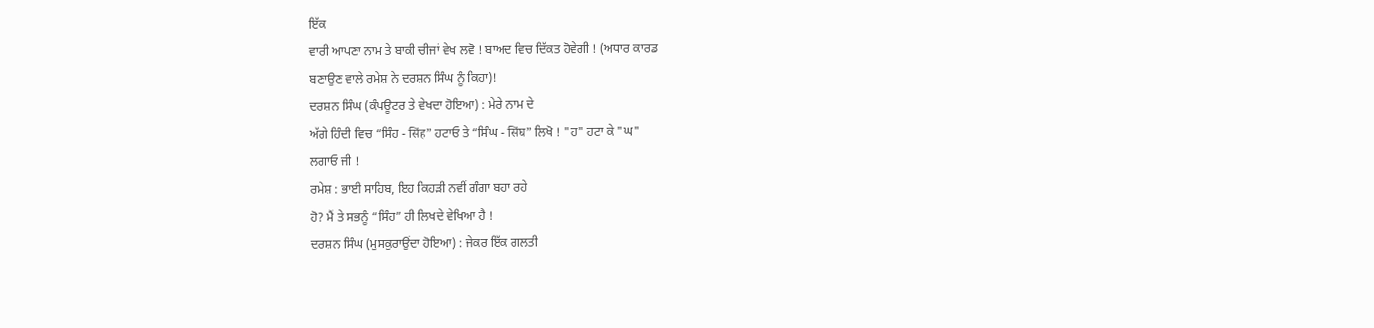ਇੱਕ
ਵਾਰੀ ਆਪਣਾ ਨਾਮ ਤੇ ਬਾਕੀ ਚੀਜਾਂ ਵੇਖ ਲਵੋ ! ਬਾਅਦ ਵਿਚ ਦਿੱਕਤ ਹੋਵੇਗੀ ! (ਅਧਾਰ ਕਾਰਡ
ਬਣਾਉਣ ਵਾਲੇ ਰਮੇਸ਼ ਨੇ ਦਰਸ਼ਨ ਸਿੰਘ ਨੂੰ ਕਿਹਾ)!
ਦਰਸ਼ਨ ਸਿੰਘ (ਕੰਪਊਟਰ ਤੇ ਵੇਖਦਾ ਹੋਇਆ) : ਮੇਰੇ ਨਾਮ ਦੇ
ਅੱਗੇ ਹਿੰਦੀ ਵਿਚ “ਸਿੰਹ - सिंह” ਹਟਾਓ ਤੇ “ਸਿੰਘ - सिंघ” ਲਿਖੋ ! "ਹ" ਹਟਾ ਕੇ "ਘ"
ਲਗਾਓ ਜੀ !
ਰਮੇਸ਼ : ਭਾਈ ਸਾਹਿਬ, ਇਹ ਕਿਹੜੀ ਨਵੀਂ ਗੰਗਾ ਬਹਾ ਰਹੇ
ਹੋ? ਮੈਂ ਤੇ ਸਭਨੂੰ “ਸਿੰਹ” ਹੀ ਲਿਖਦੇ ਵੇਖਿਆ ਹੈ !
ਦਰਸ਼ਨ ਸਿੰਘ (ਮੁਸਕੁਰਾਉਂਦਾ ਹੋਇਆ) : ਜੇਕਰ ਇੱਕ ਗਲਤੀ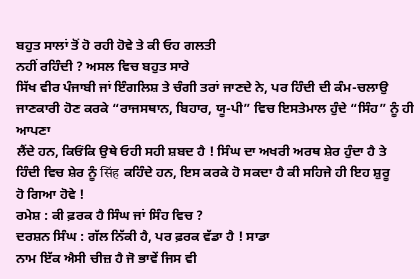ਬਹੁਤ ਸਾਲਾਂ ਤੋਂ ਹੋ ਰਹੀ ਹੋਵੇ ਤੇ ਕੀ ਓਹ ਗਲਤੀ
ਨਹੀਂ ਰਹਿੰਦੀ ? ਅਸਲ ਵਿਚ ਬਹੁਤ ਸਾਰੇ
ਸਿੱਖ ਵੀਰ ਪੰਜਾਬੀ ਜਾਂ ਇੰਗਲਿਸ਼ ਤੇ ਚੰਗੀ ਤਰਾਂ ਜਾਣਦੇ ਨੇ, ਪਰ ਹਿੰਦੀ ਦੀ ਕੰਮ-ਚਲਾਉ
ਜਾਣਕਾਰੀ ਹੋਣ ਕਰਕੇ “ਰਾਜਸਥਾਨ, ਬਿਹਾਰ, ਯੂ-ਪੀ” ਵਿਚ ਇਸਤੇਮਾਲ ਹੁੰਦੇ “ਸਿੰਹ” ਨੂੰ ਹੀ ਆਪਣਾ
ਲੈਂਦੇ ਹਨ, ਕਿਓਂਕਿ ਉਥੇ ਓਹੀ ਸਹੀ ਸ਼ਬਦ ਹੈ ! ਸਿੰਘ ਦਾ ਅਖਰੀ ਅਰਥ ਸ਼ੇਰ ਹੁੰਦਾ ਹੈ ਤੇ
ਹਿੰਦੀ ਵਿਚ ਸ਼ੇਰ ਨੂੰ सिंह ਕਹਿੰਦੇ ਹਨ, ਇਸ ਕਰਕੇ ਹੋ ਸਕਦਾ ਹੈ ਕੀ ਸਹਿਜੇ ਹੀ ਇਹ ਸ਼ੁਰੂ
ਹੋ ਗਿਆ ਹੋਵੇ !
ਰਮੇਸ਼ : ਕੀ ਫ਼ਰਕ ਹੈ ਸਿੰਘ ਜਾਂ ਸਿੰਹ ਵਿਚ ?
ਦਰਸ਼ਨ ਸਿੰਘ : ਗੱਲ ਨਿੱਕੀ ਹੈ, ਪਰ ਫ਼ਰਕ ਵੱਡਾ ਹੈ ! ਸਾਡਾ
ਨਾਮ ਇੱਕ ਐਸੀ ਚੀਜ਼ ਹੈ ਜੋ ਭਾਵੇਂ ਜਿਸ ਵੀ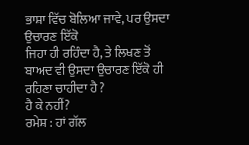ਭਾਸ਼ਾ ਵਿੱਚ ਬੋਲਿਆ ਜਾਵੇ, ਪਰ ਉਸਦਾ ਉਚਾਰਣ ਇੱਕੋ
ਜਿਹਾ ਹੀ ਰਹਿੰਦਾ ਹੈ, ਤੇ ਲਿਖਣ ਤੋਂ ਬਾਅਦ ਵੀ ਉਸਦਾ ਉਚਾਰਣ ਇੱਕੋ ਹੀ ਰਹਿਣਾ ਚਾਹੀਦਾ ਹੈ ?
ਹੈ ਕੇ ਨਹੀਂ?
ਰਮੇਸ਼ : ਹਾਂ ਗੱਲ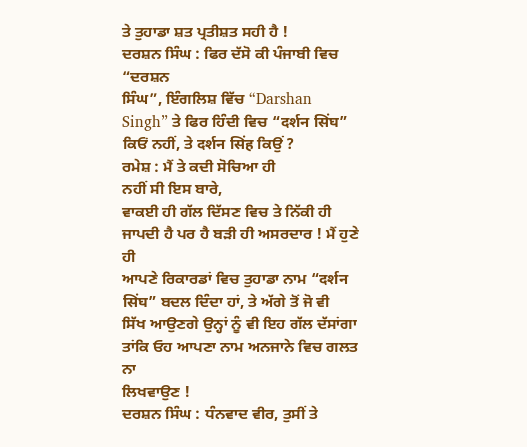ਤੇ ਤੁਹਾਡਾ ਸ਼ਤ ਪ੍ਰਤੀਸ਼ਤ ਸਹੀ ਹੈ !
ਦਰਸ਼ਨ ਸਿੰਘ : ਫਿਰ ਦੱਸੋ ਕੀ ਪੰਜਾਬੀ ਵਿਚ “ਦਰਸ਼ਨ
ਸਿੰਘ”, ਇੰਗਲਿਸ਼ ਵਿੱਚ “Darshan
Singh” ਤੇ ਫਿਰ ਹਿੰਦੀ ਵਿਚ “दर्शन सिंघ”
ਕਿਓਂ ਨਹੀਂ, ਤੇ दर्शन सिंह ਕਿਉਂ ?
ਰਮੇਸ਼ : ਮੈਂ ਤੇ ਕਦੀ ਸੋਚਿਆ ਹੀ
ਨਹੀਂ ਸੀ ਇਸ ਬਾਰੇ,
ਵਾਕਈ ਹੀ ਗੱਲ ਦਿੱਸਣ ਵਿਚ ਤੇ ਨਿੱਕੀ ਹੀ ਜਾਪਦੀ ਹੈ ਪਰ ਹੈ ਬੜੀ ਹੀ ਅਸਰਦਾਰ ! ਮੈਂ ਹੁਣੇ ਹੀ
ਆਪਣੇ ਰਿਕਾਰਡਾਂ ਵਿਚ ਤੁਹਾਡਾ ਨਾਮ “दर्शन सिंघ” ਬਦਲ ਦਿੰਦਾ ਹਾਂ, ਤੇ ਅੱਗੇ ਤੋਂ ਜੋ ਵੀ
ਸਿੱਖ ਆਉਣਗੇ ਉਨ੍ਹਾਂ ਨੂੰ ਵੀ ਇਹ ਗੱਲ ਦੱਸਾਂਗਾ ਤਾਂਕਿ ਓਹ ਆਪਣਾ ਨਾਮ ਅਨਜਾਨੇ ਵਿਚ ਗਲਤ ਨਾ
ਲਿਖਵਾਉਣ !
ਦਰਸ਼ਨ ਸਿੰਘ : ਧੰਨਵਾਦ ਵੀਰ, ਤੁਸੀਂ ਤੇ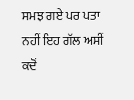ਸਮਝ ਗਏ ਪਰ ਪਤਾ
ਨਹੀਂ ਇਹ ਗੱਲ ਅਸੀਂ ਕਦੋਂ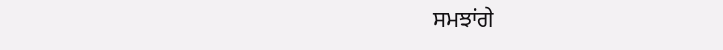ਸਮਝਾਂਗੇ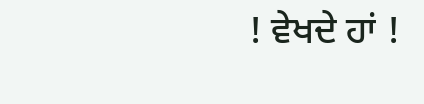! ਵੇਖਦੇ ਹਾਂ !